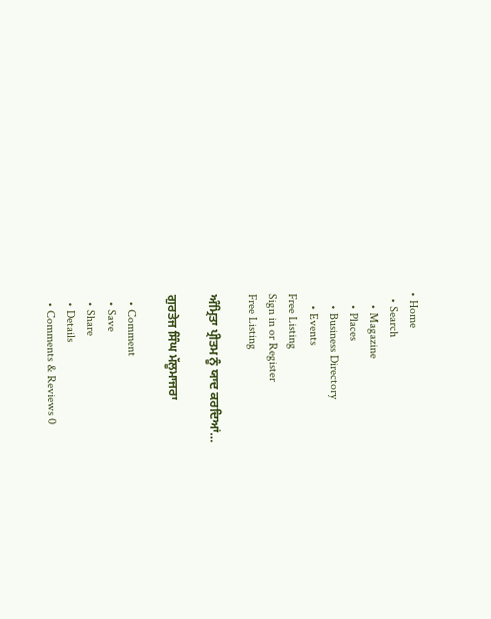• Home
  • Search
    • Magazine
    • Places
    • Business Directory
    • Events
Free Listing
Sign in or Register
Free Listing

ਅੰਮ੍ਰਿਤਾ ਪ੍ਰੀਤਮ ਨੂੰ ਯਾਦ ਕਰਦਿਆਂ…

ਗੁਰਤੇਜ ਸਿੰਘ ਮੱਲੂਮਾਜਰਾ

  • Comment
  • Save
  • Share
  • Details
  • Comments & Reviews 0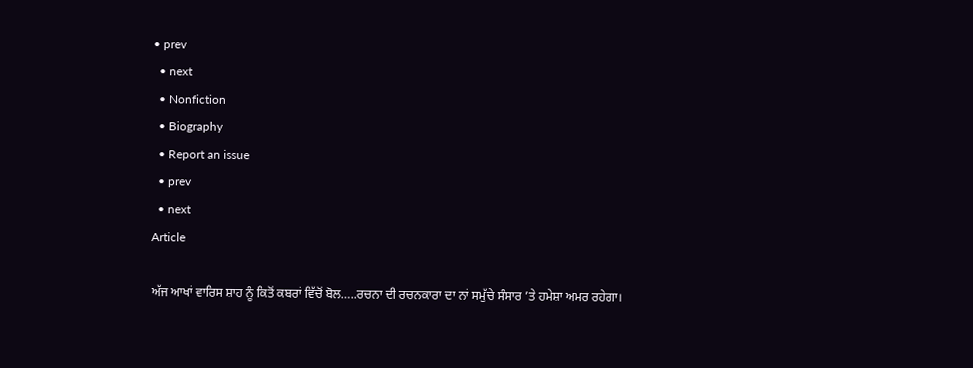• prev
  • next
  • Nonfiction
  • Biography
  • Report an issue
  • prev
  • next
Article

ਅੱਜ ਆਖਾਂ ਵਾਰਿਸ ਸ਼ਾਹ ਨੂੰ ਕਿਤੋਂ ਕਬਰਾਂ ਵਿੱਚੋਂ ਬੋਲ…..ਰਚਨਾ ਦੀ ਰਚਨਕਾਰਾ ਦਾ ਨਾਂ ਸਮੁੱਚੇ ਸੰਸਾਰ ’ਤੇ ਹਮੇਸ਼ਾ ਅਮਰ ਰਹੇਗਾ।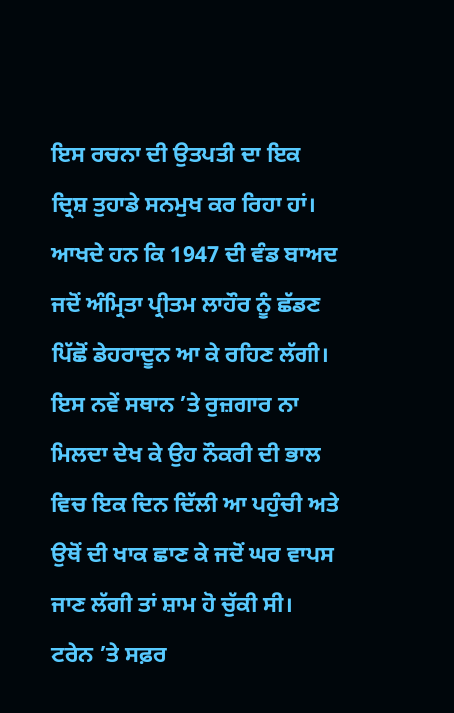ਇਸ ਰਚਨਾ ਦੀ ਉਤਪਤੀ ਦਾ ਇਕ ਦ੍ਰਿਸ਼ ਤੁਹਾਡੇ ਸਨਮੁਖ ਕਰ ਰਿਹਾ ਹਾਂ। ਆਖਦੇ ਹਨ ਕਿ 1947 ਦੀ ਵੰਡ ਬਾਅਦ ਜਦੋਂ ਅੰਮ੍ਰਿਤਾ ਪ੍ਰੀਤਮ ਲਾਹੌਰ ਨੂੰ ਛੱਡਣ ਪਿੱਛੋਂ ਡੇਹਰਾਦੂਨ ਆ ਕੇ ਰਹਿਣ ਲੱਗੀ। ਇਸ ਨਵੇਂ ਸਥਾਨ ’ਤੇ ਰੁਜ਼ਗਾਰ ਨਾ ਮਿਲਦਾ ਦੇਖ ਕੇ ਉਹ ਨੌਕਰੀ ਦੀ ਭਾਲ ਵਿਚ ਇਕ ਦਿਨ ਦਿੱਲੀ ਆ ਪਹੁੰਚੀ ਅਤੇ ਉਥੋਂ ਦੀ ਖਾਕ ਛਾਣ ਕੇ ਜਦੋਂ ਘਰ ਵਾਪਸ ਜਾਣ ਲੱਗੀ ਤਾਂ ਸ਼ਾਮ ਹੋ ਚੁੱਕੀ ਸੀ। ਟਰੇਨ ’ਤੇ ਸਫ਼ਰ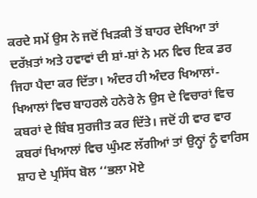ਕਰਦੇ ਸਮੇਂ ਉਸ ਨੇ ਜਦੋਂ ਖਿੜਕੀ ਤੋਂ ਬਾਹਰ ਦੇਖਿਆ ਤਾਂ ਦਰੱਖ਼ਤਾਂ ਅਤੇ ਹਵਾਵਾਂ ਦੀ ਸ਼ਾਂ-ਸ਼ਾਂ ਨੇ ਮਨ ਵਿਚ ਇਕ ਡਰ ਜਿਹਾ ਪੈਦਾ ਕਰ ਦਿੱਤਾ। ਅੰਦਰ ਹੀ ਅੰਦਰ ਖਿਆਲਾਂ-ਖਿਆਲਾਂ ਵਿਚ ਬਾਹਰਲੇ ਹਨੇਰੇ ਨੇ ਉਸ ਦੇ ਵਿਚਾਰਾਂ ਵਿਚ ਕਬਰਾਂ ਦੇ ਬਿੰਬ ਸੁਰਜੀਤ ਕਰ ਦਿੱਤੇ। ਜਦੋਂ ਹੀ ਵਾਰ ਵਾਰ ਕਬਰਾਂ ਖਿਆਲਾਂ ਵਿਚ ਘੁੰਮਣ ਲੱਗੀਆਂ ਤਾਂ ਉਨ੍ਹਾਂ ਨੂੰ ਵਾਰਿਸ ਸ਼ਾਹ ਦੇ ਪ੍ਰਸਿੱਧ ਬੋਲ ‘‘ਭਲਾ ਮੋਏ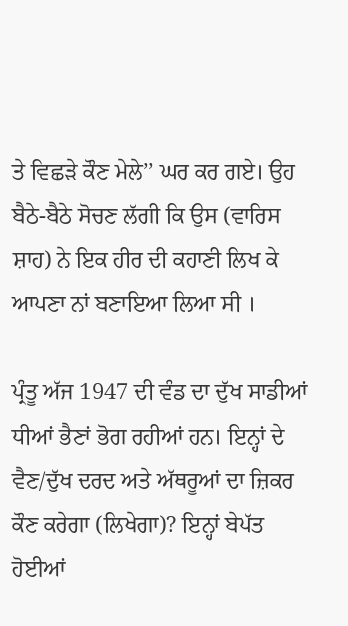ਤੇ ਵਿਛੜੇ ਕੌਣ ਮੇਲੇ’’ ਘਰ ਕਰ ਗਏ। ਉਹ ਬੈਠੇ-ਬੈਠੇ ਸੋਚਣ ਲੱਗੀ ਕਿ ਉਸ (ਵਾਰਿਸ ਸ਼ਾਹ) ਨੇ ਇਕ ਹੀਰ ਦੀ ਕਹਾਣੀ ਲਿਖ ਕੇ ਆਪਣਾ ਨਾਂ ਬਣਾਇਆ ਲਿਆ ਸੀ ।

ਪ੍ਰੰਤੂ ਅੱਜ 1947 ਦੀ ਵੰਡ ਦਾ ਦੁੱਖ ਸਾਡੀਆਂ ਧੀਆਂ ਭੈਣਾਂ ਭੋਗ ਰਹੀਆਂ ਹਨ। ਇਨ੍ਹਾਂ ਦੇ ਵੈਣ/ਦੁੱਖ ਦਰਦ ਅਤੇ ਅੱਥਰੂਆਂ ਦਾ ਜ਼ਿਕਰ ਕੌਣ ਕਰੇਗਾ (ਲਿਖੇਗਾ)? ਇਨ੍ਹਾਂ ਬੇਪੱਤ ਹੋਈਆਂ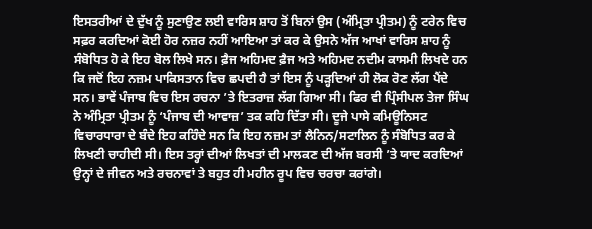ਇਸਤਰੀਆਂ ਦੇ ਦੁੱਖ ਨੂੰ ਸੁਣਾਉਣ ਲਈ ਵਾਰਿਸ ਸ਼ਾਹ ਤੋਂ ਬਿਨਾਂ ਉਸ (ਅੰਮ੍ਰਿਤਾ ਪ੍ਰੀਤਮ) ਨੂੰ ਟਰੇਨ ਵਿਚ ਸਫ਼ਰ ਕਰਦਿਆਂ ਕੋਈ ਹੋਰ ਨਜ਼ਰ ਨਹੀਂ ਆਇਆ ਤਾਂ ਕਰ ਕੇ ਉਸਨੇ ਅੱਜ ਆਖਾਂ ਵਾਰਿਸ ਸ਼ਾਹ ਨੂੰ ਸੰਬੋਧਿਤ ਹੋ ਕੇ ਇਹ ਬੋਲ ਲਿਖੇ ਸਨ। ਫ਼ੈਜ ਅਹਿਮਦ ਫ਼ੈਜ ਅਤੇ ਅਹਿਮਦ ਨਦੀਮ ਕਾਸਮੀ ਲਿਖਦੇ ਹਨ ਕਿ ਜਦੋਂ ਇਹ ਨਜ਼ਮ ਪਾਕਿਸਤਾਨ ਵਿਚ ਛਪਦੀ ਹੈ ਤਾਂ ਇਸ ਨੂੰ ਪੜ੍ਹਦਿਆਂ ਹੀ ਲੋਕ ਰੋਣ ਲੱਗ ਪੈਂਦੇ ਸਨ। ਭਾਵੇਂ ਪੰਜਾਬ ਵਿਚ ਇਸ ਰਚਨਾ ’ਤੇ ਇਤਰਾਜ਼ ਲੱਗ ਗਿਆ ਸੀ। ਫਿਰ ਵੀ ਪ੍ਰਿੰਸੀਪਲ ਤੇਜਾ ਸਿੰਘ ਨੇ ਅੰਮ੍ਰਿਤਾ ਪ੍ਰੀਤਮ ਨੂੰ ‘ਪੰਜਾਬ ਦੀ ਆਵਾਜ਼’ ਤਕ ਕਹਿ ਦਿੱਤਾ ਸੀ। ਦੂਜੇ ਪਾਸੇ ਕਮਿਊਨਿਸਟ ਵਿਚਾਰਧਾਰਾ ਦੇ ਬੰਦੇ ਇਹ ਕਹਿੰਦੇ ਸਨ ਕਿ ਇਹ ਨਜ਼ਮ ਤਾਂ ਲੈਨਿਨ/ਸਟਾਲਿਨ ਨੂੰ ਸੰਬੋਧਿਤ ਕਰ ਕੇ ਲਿਖਣੀ ਚਾਹੀਦੀ ਸੀ। ਇਸ ਤਰ੍ਹਾਂ ਦੀਆਂ ਲਿਖਤਾਂ ਦੀ ਮਾਲਕਣ ਦੀ ਅੱਜ ਬਰਸੀ ’ਤੇ ਯਾਦ ਕਰਦਿਆਂ ਉਨ੍ਹਾਂ ਦੇ ਜੀਵਨ ਅਤੇ ਰਚਨਾਵਾਂ ਤੇ ਬਹੁਤ ਹੀ ਮਹੀਨ ਰੂਪ ਵਿਚ ਚਰਚਾ ਕਰਾਂਗੇ।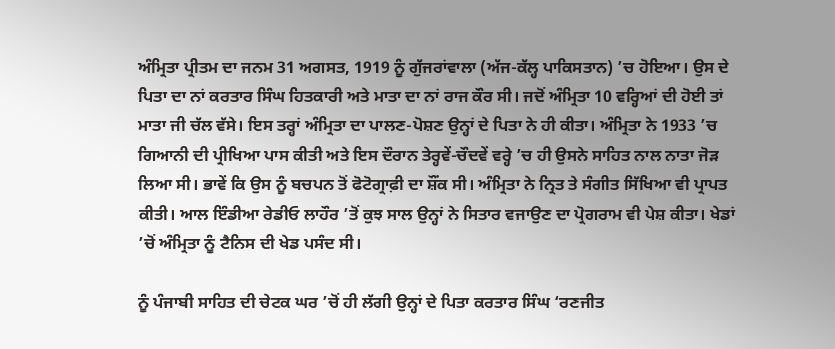ਅੰਮ੍ਰਿਤਾ ਪ੍ਰੀਤਮ ਦਾ ਜਨਮ 31 ਅਗਸਤ, 1919 ਨੂੰ ਗੁੱਜਰਾਂਵਾਲਾ (ਅੱਜ-ਕੱਲ੍ਹ ਪਾਕਿਸਤਾਨ) ’ਚ ਹੋਇਆ। ਉਸ ਦੇ ਪਿਤਾ ਦਾ ਨਾਂ ਕਰਤਾਰ ਸਿੰਘ ਹਿਤਕਾਰੀ ਅਤੇ ਮਾਤਾ ਦਾ ਨਾਂ ਰਾਜ ਕੌਰ ਸੀ। ਜਦੋਂ ਅੰਮ੍ਰਿਤਾ 10 ਵਰ੍ਹਿਆਂ ਦੀ ਹੋਈ ਤਾਂ ਮਾਤਾ ਜੀ ਚੱਲ ਵੱਸੇ। ਇਸ ਤਰ੍ਹਾਂ ਅੰਮ੍ਰਿਤਾ ਦਾ ਪਾਲਣ-ਪੋਸ਼ਣ ਉਨ੍ਹਾਂ ਦੇ ਪਿਤਾ ਨੇ ਹੀ ਕੀਤਾ। ਅੰਮ੍ਰਿਤਾ ਨੇ 1933 ’ਚ ਗਿਆਨੀ ਦੀ ਪ੍ਰੀਖਿਆ ਪਾਸ ਕੀਤੀ ਅਤੇ ਇਸ ਦੌਰਾਨ ਤੇਰ੍ਹਵੇਂ-ਚੌਦਵੇਂ ਵਰ੍ਹੇ ’ਚ ਹੀ ਉਸਨੇ ਸਾਹਿਤ ਨਾਲ ਨਾਤਾ ਜੋੜ ਲਿਆ ਸੀ। ਭਾਵੇਂ ਕਿ ਉਸ ਨੂੰ ਬਚਪਨ ਤੋਂ ਫੋਟੋਗ੍ਰਾਫ਼ੀ ਦਾ ਸ਼ੌਂਕ ਸੀ। ਅੰਮ੍ਰਿਤਾ ਨੇ ਨ੍ਰਿਤ ਤੇ ਸੰਗੀਤ ਸਿੱਖਿਆ ਵੀ ਪ੍ਰਾਪਤ ਕੀਤੀ। ਆਲ ਇੰਡੀਆ ਰੇਡੀਓ ਲਾਹੌਰ ’ਤੋਂ ਕੁਝ ਸਾਲ ਉਨ੍ਹਾਂ ਨੇ ਸਿਤਾਰ ਵਜਾਉਣ ਦਾ ਪ੍ਰੋਗਰਾਮ ਵੀ ਪੇਸ਼ ਕੀਤਾ। ਖੇਡਾਂ ’ਚੋਂ ਅੰਮ੍ਰਿਤਾ ਨੂੰ ਟੈਨਿਸ ਦੀ ਖੇਡ ਪਸੰਦ ਸੀ।

ਨੂੰ ਪੰਜਾਬੀ ਸਾਹਿਤ ਦੀ ਚੇਟਕ ਘਰ ’ਚੋਂ ਹੀ ਲੱਗੀ ਉਨ੍ਹਾਂ ਦੇ ਪਿਤਾ ਕਰਤਾਰ ਸਿੰਘ ‘ਰਣਜੀਤ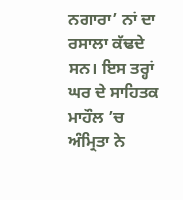ਨਗਾਰਾ’ ਨਾਂ ਦਾ ਰਸਾਲਾ ਕੱਢਦੇ ਸਨ। ਇਸ ਤਰ੍ਹਾਂ ਘਰ ਦੇ ਸਾਹਿਤਕ ਮਾਹੌਲ ’ਚ ਅੰਮ੍ਰਿਤਾ ਨੇ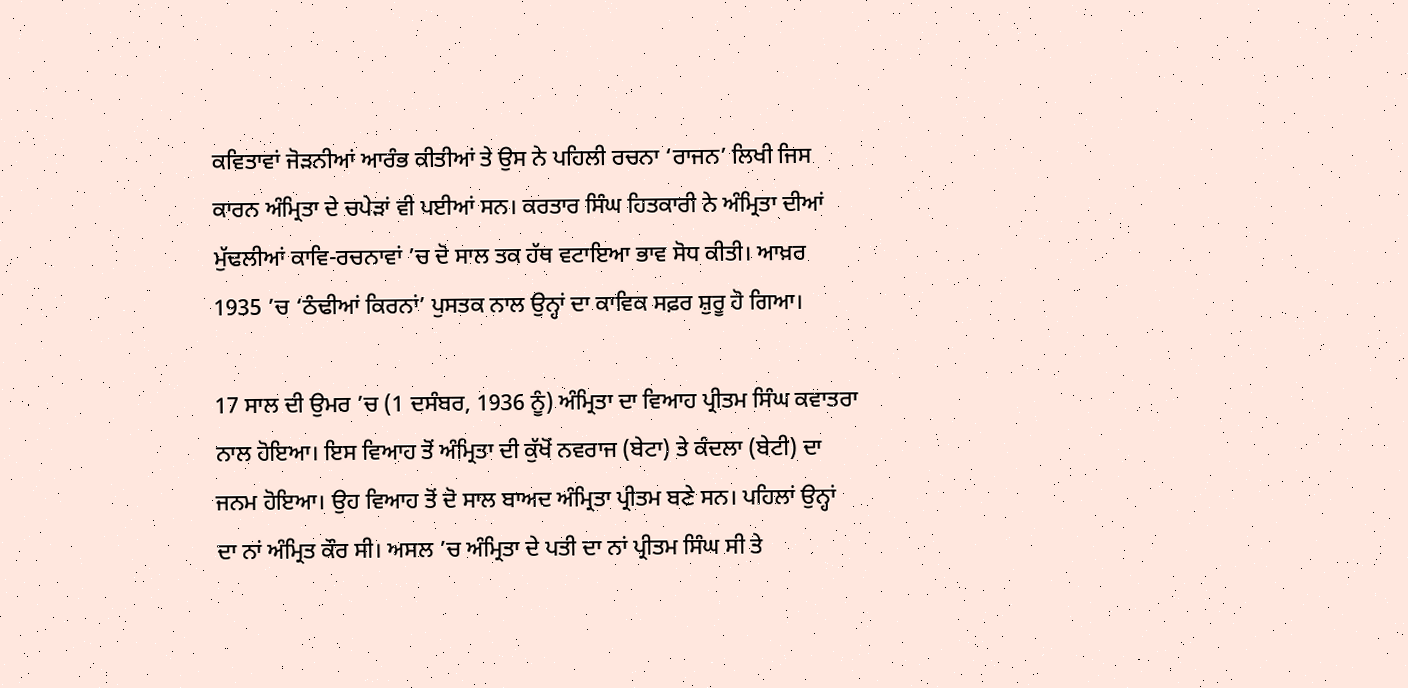ਕਵਿਤਾਵਾਂ ਜੋੜਨੀਆਂ ਆਰੰਭ ਕੀਤੀਆਂ ਤੇ ਉਸ ਨੇ ਪਹਿਲੀ ਰਚਨਾ ‘ਰਾਜਨ’ ਲਿਖੀ ਜਿਸ ਕਾਰਨ ਅੰਮ੍ਰਿਤਾ ਦੇ ਚਪੇੜਾਂ ਵੀ ਪਈਆਂ ਸਨ। ਕਰਤਾਰ ਸਿੰਘ ਹਿਤਕਾਰੀ ਨੇ ਅੰਮ੍ਰਿਤਾ ਦੀਆਂ ਮੁੱਢਲੀਆਂ ਕਾਵਿ-ਰਚਨਾਵਾਂ ’ਚ ਦੋ ਸਾਲ ਤਕ ਹੱਥ ਵਟਾਇਆ ਭਾਵ ਸੋਧ ਕੀਤੀ। ਆਖ਼ਰ 1935 ’ਚ ‘ਠੰਢੀਆਂ ਕਿਰਨਾਂ’ ਪੁਸਤਕ ਨਾਲ ਉਨ੍ਹਾਂ ਦਾ ਕਾਵਿਕ ਸਫ਼ਰ ਸ਼ੁਰੂ ਹੋ ਗਿਆ।

17 ਸਾਲ ਦੀ ਉਮਰ ’ਚ (1 ਦਸੰਬਰ, 1936 ਨੂੰ) ਅੰਮ੍ਰਿਤਾ ਦਾ ਵਿਆਹ ਪ੍ਰੀਤਮ ਸਿੰਘ ਕਵਾਤਰਾ ਨਾਲ ਹੋਇਆ। ਇਸ ਵਿਆਹ ਤੋਂ ਅੰਮ੍ਰਿਤਾ ਦੀ ਕੁੱਖੋਂ ਨਵਰਾਜ (ਬੇਟਾ) ਤੇ ਕੰਦਲਾ (ਬੇਟੀ) ਦਾ ਜਨਮ ਹੋਇਆ। ਉਹ ਵਿਆਹ ਤੋਂ ਦੋ ਸਾਲ ਬਾਅਦ ਅੰਮ੍ਰਿਤਾ ਪ੍ਰੀਤਮ ਬਣੇ ਸਨ। ਪਹਿਲਾਂ ਉਨ੍ਹਾਂ ਦਾ ਨਾਂ ਅੰਮ੍ਰਿਤ ਕੌਰ ਸੀ। ਅਸਲ ’ਚ ਅੰਮ੍ਰਿਤਾ ਦੇ ਪਤੀ ਦਾ ਨਾਂ ਪ੍ਰੀਤਮ ਸਿੰਘ ਸੀ ਤੇ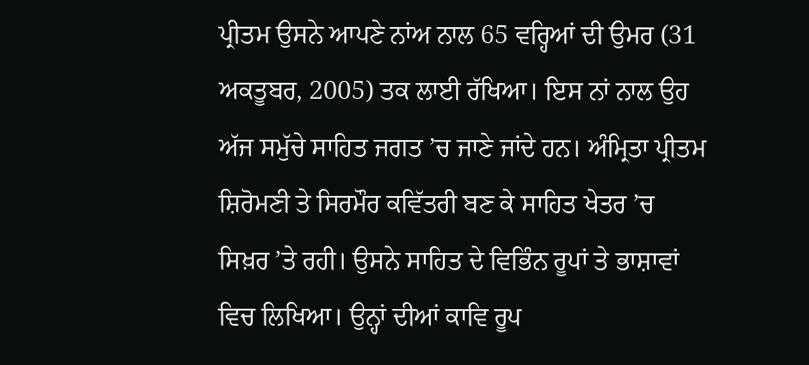ਪ੍ਰੀਤਮ ਉਸਨੇ ਆਪਣੇ ਨਾਂਅ ਨਾਲ 65 ਵਰ੍ਹਿਆਂ ਦੀ ਉਮਰ (31 ਅਕਤੂਬਰ, 2005) ਤਕ ਲਾਈ ਰੱਖਿਆ। ਇਸ ਨਾਂ ਨਾਲ ਉਹ ਅੱਜ ਸਮੁੱਚੇ ਸਾਹਿਤ ਜਗਤ ’ਚ ਜਾਣੇ ਜਾਂਦੇ ਹਨ। ਅੰਮ੍ਰਿਤਾ ਪ੍ਰੀਤਮ ਸ਼ਿਰੋਮਣੀ ਤੇ ਸਿਰਮੌਰ ਕਵਿੱਤਰੀ ਬਣ ਕੇ ਸਾਹਿਤ ਖੇਤਰ ’ਚ ਸਿਖ਼ਰ ’ਤੇ ਰਹੀ। ਉਸਨੇ ਸਾਹਿਤ ਦੇ ਵਿਭਿੰਨ ਰੂਪਾਂ ਤੇ ਭਾਸ਼ਾਵਾਂ ਵਿਚ ਲਿਖਿਆ। ਉਨ੍ਹਾਂ ਦੀਆਂ ਕਾਵਿ ਰੂਪ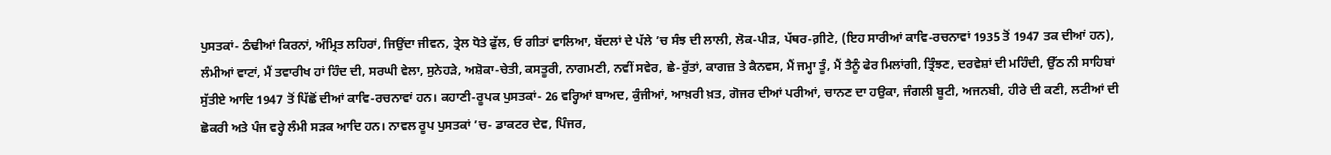ਪੁਸਤਕਾਂ- ਠੰਢੀਆਂ ਕਿਰਨਾਂ, ਅੰਮ੍ਰਿਤ ਲਹਿਰਾਂ, ਜਿਉਂਦਾ ਜੀਵਨ, ਤ੍ਰੇਲ ਧੋਤੇ ਫੁੱਲ, ਓ ਗੀਤਾਂ ਵਾਲਿਆ, ਬੱਦਲਾਂ ਦੇ ਪੱਲੇ ’ਚ ਸੰਝ ਦੀ ਲਾਲੀ, ਲੋਕ-ਪੀੜ, ਪੱਥਰ-ਗ਼ੀਟੇ, (ਇਹ ਸਾਰੀਆਂ ਕਾਵਿ-ਰਚਨਾਵਾਂ 1935 ਤੋਂ 1947 ਤਕ ਦੀਆਂ ਹਨ), ਲੰਮੀਆਂ ਵਾਟਾਂ, ਮੈਂ ਤਵਾਰੀਖ ਹਾਂ ਹਿੰਦ ਦੀ, ਸਰਘੀ ਵੇਲਾ, ਸੁਨੇਹੜੇ, ਅਸ਼ੋਕਾ-ਚੇਤੀ, ਕਸਤੂਰੀ, ਨਾਗਮਣੀ, ਨਵੀਂ ਸਵੇਰ, ਛੇ-ਰੁੱਤਾਂ, ਕਾਗਜ਼ ਤੇ ਕੈਨਵਸ, ਮੈਂ ਜਮ੍ਹਾ ਤੂੰ, ਮੈਂ ਤੈਨੂੰ ਫੇਰ ਮਿਲਾਂਗੀ, ਤ੍ਰਿੰਝਣ, ਦਰਵੇਸ਼ਾਂ ਦੀ ਮਹਿੰਦੀ, ਉੱਠ ਨੀ ਸਾਹਿਬਾਂ ਸੁੱਤੀਏ ਆਦਿ 1947 ਤੋਂ ਪਿੱਛੋਂ ਦੀਆਂ ਕਾਵਿ-ਰਚਨਾਵਾਂ ਹਨ। ਕਹਾਣੀ-ਰੂਪਕ ਪੁਸਤਕਾਂ- 26 ਵਰ੍ਹਿਆਂ ਬਾਅਦ, ਕੁੰਜੀਆਂ, ਆਖ਼ਰੀ ਖ਼ਤ, ਗੋਜਰ ਦੀਆਂ ਪਰੀਆਂ, ਚਾਨਣ ਦਾ ਹਉਕਾ, ਜੰਗਲੀ ਬੂਟੀ, ਅਜਨਬੀ, ਹੀਰੇ ਦੀ ਕਣੀ, ਲਟੀਆਂ ਦੀ ਛੋਕਰੀ ਅਤੇ ਪੰਜ ਵਰ੍ਹੇ ਲੰਮੀ ਸੜਕ ਆਦਿ ਹਨ। ਨਾਵਲ ਰੂਪ ਪੁਸਤਕਾਂ ’ਚ- ਡਾਕਟਰ ਦੇਵ, ਪਿੰਜਰ,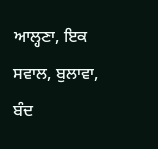ਆਲ੍ਹਣਾ, ਇਕ ਸਵਾਲ, ਬੁਲਾਵਾ, ਬੰਦ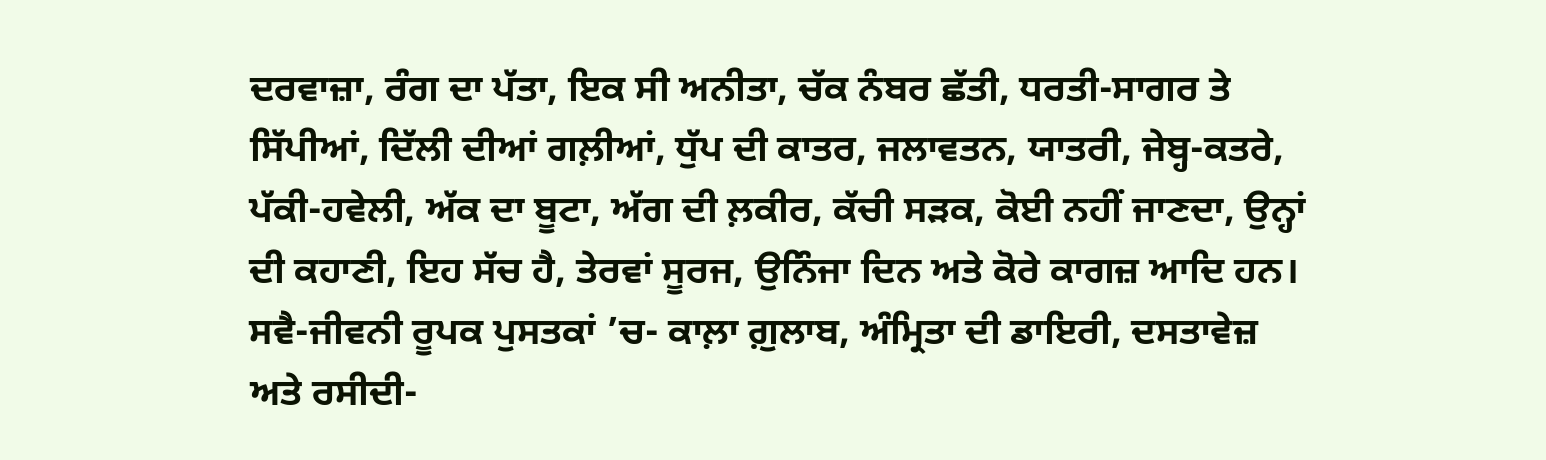ਦਰਵਾਜ਼ਾ, ਰੰਗ ਦਾ ਪੱਤਾ, ਇਕ ਸੀ ਅਨੀਤਾ, ਚੱਕ ਨੰਬਰ ਛੱਤੀ, ਧਰਤੀ-ਸਾਗਰ ਤੇ ਸਿੱਪੀਆਂ, ਦਿੱਲੀ ਦੀਆਂ ਗਲ਼ੀਆਂ, ਧੁੱਪ ਦੀ ਕਾਤਰ, ਜਲਾਵਤਨ, ਯਾਤਰੀ, ਜੇਬ੍ਹ-ਕਤਰੇ, ਪੱਕੀ-ਹਵੇਲੀ, ਅੱਕ ਦਾ ਬੂਟਾ, ਅੱਗ ਦੀ ਲ਼ਕੀਰ, ਕੱਚੀ ਸੜਕ, ਕੋਈ ਨਹੀਂ ਜਾਣਦਾ, ਉਨ੍ਹਾਂ ਦੀ ਕਹਾਣੀ, ਇਹ ਸੱਚ ਹੈ, ਤੇਰਵਾਂ ਸੂਰਜ, ਉਨਿੰਜਾ ਦਿਨ ਅਤੇ ਕੋਰੇ ਕਾਗਜ਼ ਆਦਿ ਹਨ। ਸਵੈ-ਜੀਵਨੀ ਰੂਪਕ ਪੁਸਤਕਾਂ ’ਚ- ਕਾਲ਼ਾ ਗ਼ੁਲਾਬ, ਅੰਮ੍ਰਿਤਾ ਦੀ ਡਾਇਰੀ, ਦਸਤਾਵੇਜ਼ ਅਤੇ ਰਸੀਦੀ-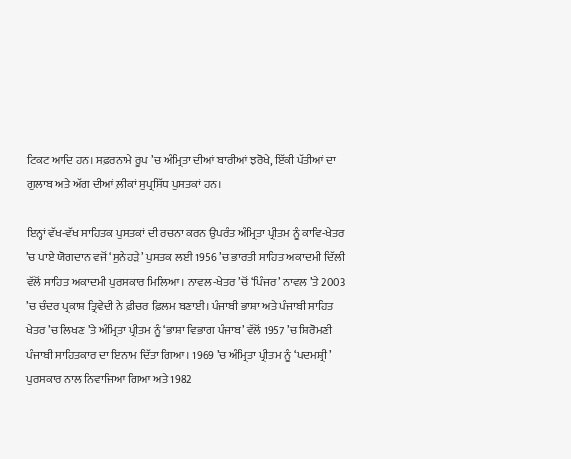ਟਿਕਟ ਆਦਿ ਹਨ। ਸਫ਼ਰਨਾਮੇ ਰੂਪ ’ਚ ਅੰਮ੍ਰਿਤਾ ਦੀਆਂ ਬਾਰੀਆਂ ਝਰੋਖੇ, ਇੱਕੀ ਪੱਤੀਆਂ ਦਾ ਗੁਲਾਬ ਅਤੇ ਅੱਗ ਦੀਆਂ ਲ਼ੀਕਾਂ ਸੁਪ੍ਰਸਿੱਧ ਪੁਸਤਕਾਂ ਹਨ।

ਇਨ੍ਹਾਂ ਵੱਖ-ਵੱਖ ਸਾਹਿਤਕ ਪੁਸਤਕਾਂ ਦੀ ਰਚਨਾ ਕਰਨ ਉਪਰੰਤ ਅੰਮ੍ਰਿਤਾ ਪ੍ਰੀਤਮ ਨੂੰ ਕਾਵਿ-ਖੇਤਰ ’ਚ ਪਾਏ ਯੋਗਦਾਨ ਵਜੋਂ ‘ਸੁਨੇਹੜੇ’ ਪੁਸਤਕ ਲਈ 1956 ’ਚ ਭਾਰਤੀ ਸਾਹਿਤ ਅਕਾਦਮੀ ਦਿੱਲੀ ਵੱਲੋਂ ਸਾਹਿਤ ਅਕਾਦਮੀ ਪੁਰਸਕਾਰ ਮਿਲਿਆ। ਨਾਵਲ-ਖੇਤਰ ’ਚੋਂ ‘ਪਿੰਜਰ’ ਨਾਵਲ ’ਤੇ 2003 ’ਚ ਚੰਦਰ ਪ੍ਰਕਾਸ਼ ਤ੍ਰਿਵੇਦੀ ਨੇ ਫ਼ੀਚਰ ਫ਼ਿਲਮ ਬਣਾਈ। ਪੰਜਾਬੀ ਭਾਸ਼ਾ ਅਤੇ ਪੰਜਾਬੀ ਸਾਹਿਤ ਖੇਤਰ ’ਚ ਲਿਖਣ ’ਤੇ ਅੰਮ੍ਰਿਤਾ ਪ੍ਰੀਤਮ ਨੂੰ ‘ਭਾਸ਼ਾ ਵਿਭਾਗ ਪੰਜਾਬ’ ਵੱਲੋਂ 1957 ’ਚ ਸ਼ਿਰੋਮਣੀ ਪੰਜਾਬੀ ਸਾਹਿਤਕਾਰ ਦਾ ਇਨਾਮ ਦਿੱਤਾ ਗਿਆ। 1969 ’ਚ ਅੰਮ੍ਰਿਤਾ ਪ੍ਰੀਤਮ ਨੂੰ ‘ਪਦਮਸ਼੍ਰੀ’ ਪੁਰਸਕਾਰ ਨਾਲ ਨਿਵਾਜਿਆ ਗਿਆ ਅਤੇ 1982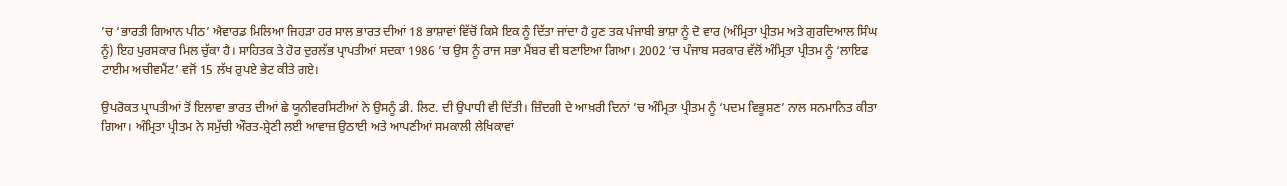’ਚ ‘ਭਾਰਤੀ ਗਿਆਨ ਪੀਠ’ ਐਵਾਰਡ ਮਿਲਿਆ ਜਿਹੜਾ ਹਰ ਸਾਲ ਭਾਰਤ ਦੀਆਂ 18 ਭਾਸ਼ਾਵਾਂ ਵਿੱਚੋਂ ਕਿਸੇ ਇਕ ਨੂੰ ਦਿੱਤਾ ਜਾਂਦਾ ਹੈ ਹੁਣ ਤਕ ਪੰਜਾਬੀ ਭਾਸ਼ਾ ਨੂੰ ਦੋ ਵਾਰ (ਅੰਮ੍ਰਿਤਾ ਪ੍ਰੀਤਮ ਅਤੇ ਗੁਰਦਿਆਲ ਸਿੰਘ ਨੂੰ) ਇਹ ਪੁਰਸਕਾਰ ਮਿਲ ਚੁੱਕਾ ਹੈ। ਸਾਹਿਤਕ ਤੇ ਹੋਰ ਦੁਰਲੱਭ ਪ੍ਰਾਪਤੀਆਂ ਸਦਕਾ 1986 ’ਚ ਉਸ ਨੂੰ ਰਾਜ ਸਭਾ ਮੈਂਬਰ ਵੀ ਬਣਾਇਆ ਗਿਆ। 2002 ’ਚ ਪੰਜਾਬ ਸਰਕਾਰ ਵੱਲੋਂ ਅੰਮ੍ਰਿਤਾ ਪ੍ਰੀਤਮ ਨੂੰ ‘ਲਾਇਫ ਟਾਈਮ ਅਚੀਵਮੈਂਟ’ ਵਜੋਂ 15 ਲੱਖ ਰੁਪਏ ਭੇਟ ਕੀਤੇ ਗਏ।

ਉਪਰੋਕਤ ਪ੍ਰਾਪਤੀਆਂ ਤੋਂ ਇਲਾਵਾ ਭਾਰਤ ਦੀਆਂ ਛੇ ਯੂਨੀਵਰਸਿਟੀਆਂ ਨੇ ਉਸਨੂੰ ਡੀ. ਲਿਟ. ਦੀ ਉਪਾਧੀ ਵੀ ਦਿੱਤੀ। ਜ਼ਿੰਦਗੀ ਦੇ ਆਖ਼ਰੀ ਦਿਨਾਂ ’ਚ ਅੰਮ੍ਰਿਤਾ ਪ੍ਰੀਤਮ ਨੂੰ ‘ਪਦਮ ਵਿਭੂਸ਼ਣ’ ਨਾਲ ਸਨਮਾਨਿਤ ਕੀਤਾ ਗਿਆ। ਅੰਮ੍ਰਿਤਾ ਪ੍ਰੀਤਮ ਨੇ ਸਮੁੱਚੀ ਔਰਤ-ਸ਼੍ਰੇਣੀ ਲਈ ਆਵਾਜ਼ ਉਠਾਈ ਅਤੇ ਆਪਣੀਆਂ ਸਮਕਾਲੀ ਲੇਖਿਕਾਵਾਂ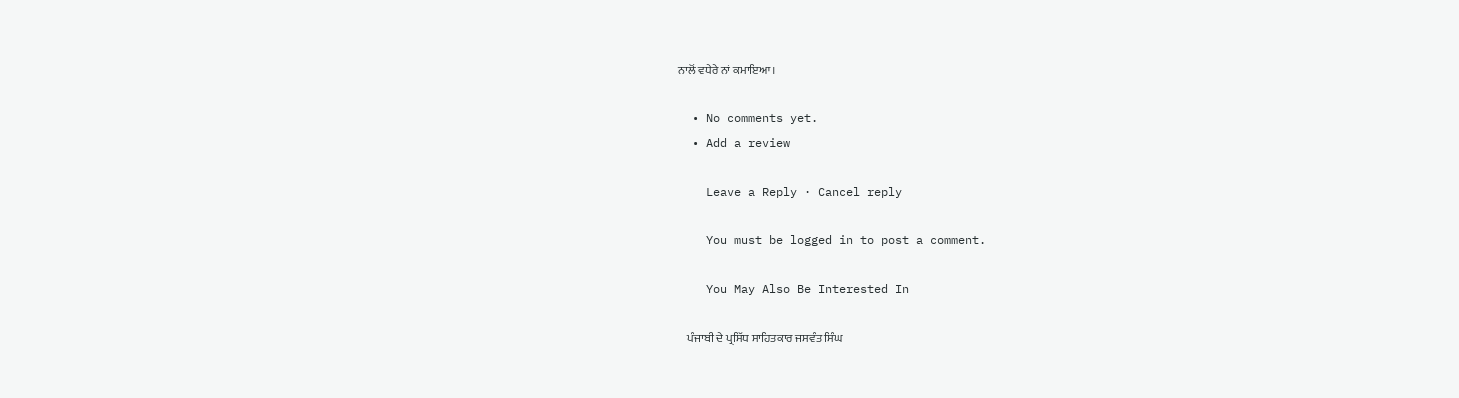ਨਾਲੋਂ ਵਧੇਰੇ ਨਾਂ ਕਮਾਇਆ।

  • No comments yet.
  • Add a review

    Leave a Reply · Cancel reply

    You must be logged in to post a comment.

    You May Also Be Interested In

    ਪੰਜਾਬੀ ਦੇ ਪ੍ਰਸਿੱਧ ਸਾਹਿਤਕਾਰ ਜਸਵੰਤ ਸਿੰਘ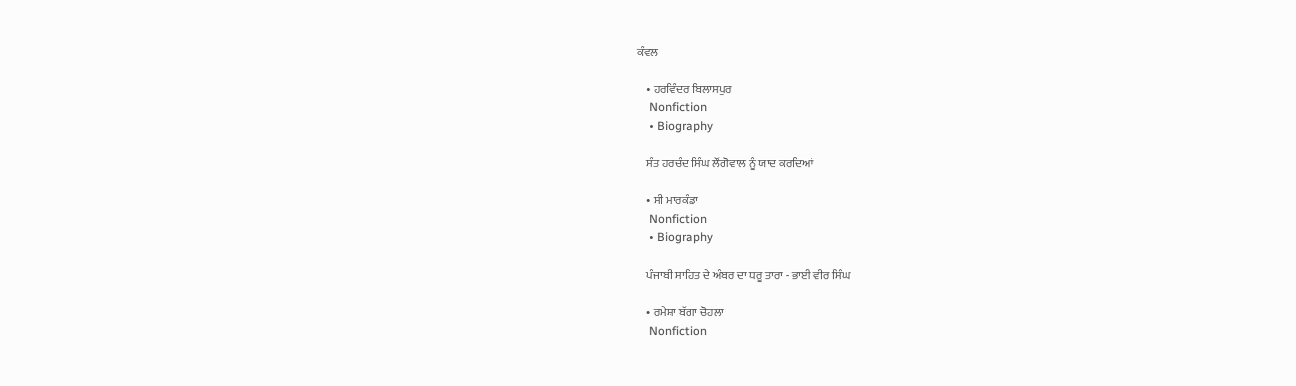ਕੰਵਲ

    • ਹਰਵਿੰਦਰ ਬਿਲਾਸਪੁਰ
    Nonfiction
    • Biography

    ਸੰਤ ਹਰਚੰਦ ਸਿੰਘ ਲੌਂਗੋਵਾਲ ਨੂੰ ਯਾਦ ਕਰਦਿਆਂ

    • ਸੀ ਮਾਰਕੰਡਾ
    Nonfiction
    • Biography

    ਪੰਜਾਬੀ ਸਾਹਿਤ ਦੇ ਅੰਬਰ ਦਾ ਧਰੂ ਤਾਰਾ - ਭਾਈ ਵੀਰ ਸਿੰਘ

    • ਰਮੇਸ਼ਾ ਬੱਗਾ ਚੋਹਲਾ
    Nonfiction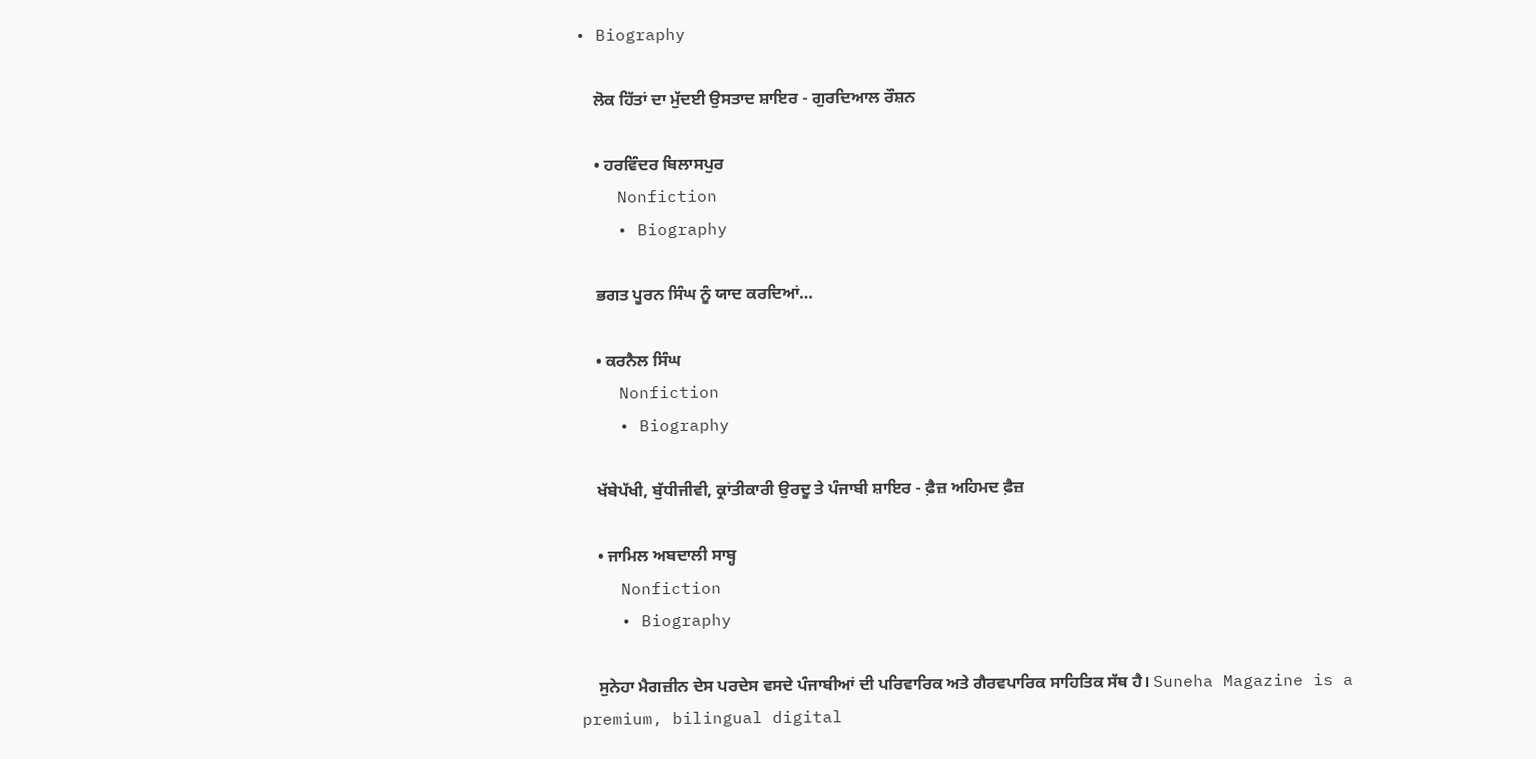• Biography

    ਲੋਕ ਹਿੱਤਾਂ ਦਾ ਮੁੱਦਈ ਉਸਤਾਦ ਸ਼ਾਇਰ - ਗੁਰਦਿਆਲ ਰੌਸ਼ਨ

    • ਹਰਵਿੰਦਰ ਬਿਲਾਸਪੁਰ
    Nonfiction
    • Biography

    ਭਗਤ ਪੂਰਨ ਸਿੰਘ ਨੂੰ ਯਾਦ ਕਰਦਿਆਂ…

    • ਕਰਨੈਲ ਸਿੰਘ
    Nonfiction
    • Biography

    ਖੱਬੇਪੱਖੀ, ਬੁੱਧੀਜੀਵੀ, ਕ੍ਰਾਂਤੀਕਾਰੀ ਉਰਦੂ ਤੇ ਪੰਜਾਬੀ ਸ਼ਾਇਰ - ਫ਼ੈਜ਼ ਅਹਿਮਦ ਫ਼ੈਜ਼

    • ਜਾਮਿਲ ਅਬਦਾਲੀ ਸਾਬ੍ਹ
    Nonfiction
    • Biography

    ਸੁਨੇਹਾ ਮੈਗਜ਼ੀਨ ਦੇਸ ਪਰਦੇਸ ਵਸਦੇ ਪੰਜਾਬੀਆਂ ਦੀ ਪਰਿਵਾਰਿਕ ਅਤੇ ਗੈਰਵਪਾਰਿਕ ਸਾਹਿਤਿਕ ਸੱਥ ਹੈ। Suneha Magazine is a premium, bilingual digital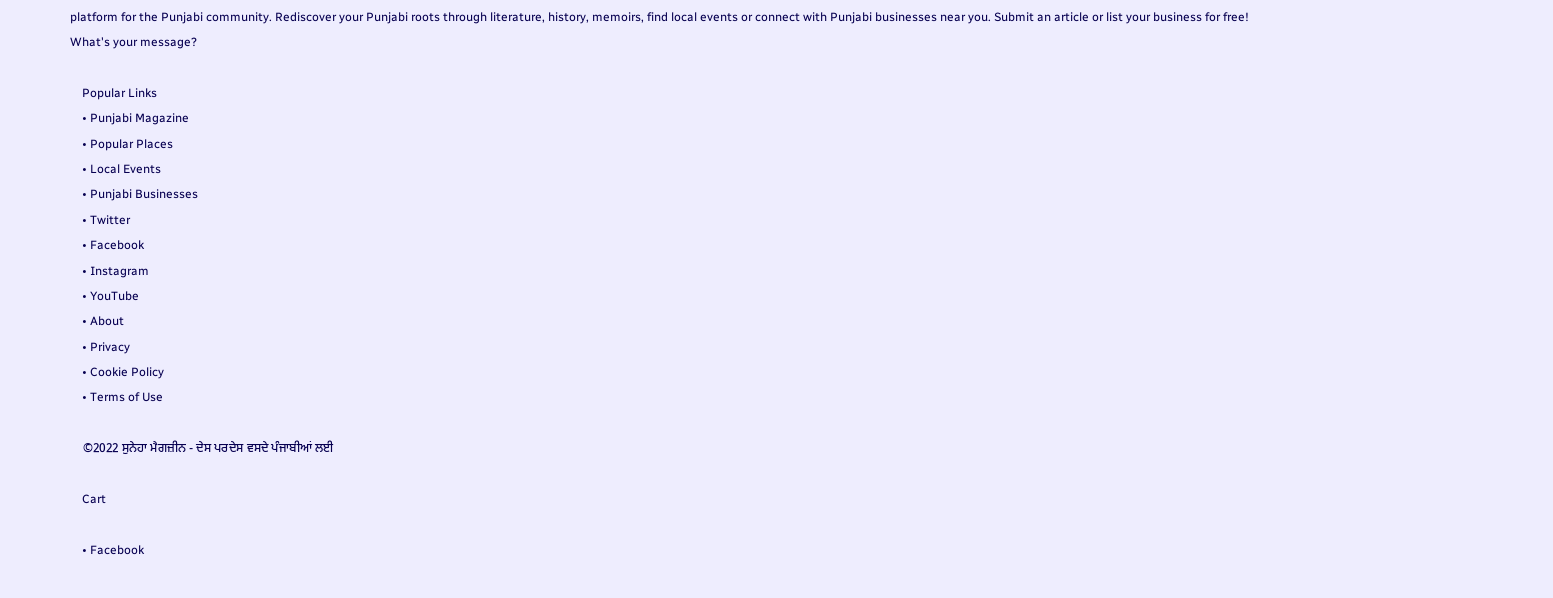platform for the Punjabi community. Rediscover your Punjabi roots through literature, history, memoirs, find local events or connect with Punjabi businesses near you. Submit an article or list your business for free! What's your message?

    Popular Links
    • Punjabi Magazine
    • Popular Places
    • Local Events
    • Punjabi Businesses
    • Twitter
    • Facebook
    • Instagram
    • YouTube
    • About
    • Privacy
    • Cookie Policy
    • Terms of Use

    ©2022 ਸੁਨੇਹਾ ਮੈਗਜ਼ੀਨ - ਦੇਸ ਪਰਦੇਸ ਵਸਦੇ ਪੰਜਾਬੀਆਂ ਲਈ

    Cart

    • Facebook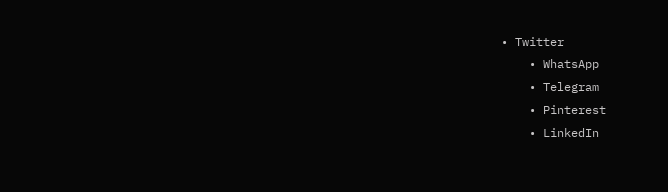• Twitter
    • WhatsApp
    • Telegram
    • Pinterest
    • LinkedIn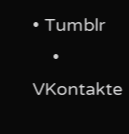• Tumblr
    • VKontakte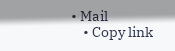• Mail
    • Copy link